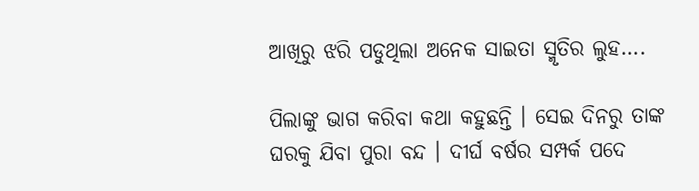ଆଖିରୁ ଝରି ପଡୁଥିଲା ଅନେକ ସାଇତା ସ୍ମୃତିର ଲୁହ….

ପିଲାଙ୍କୁ ଭାଗ କରିବା କଥା କହୁଛନ୍ତି । ସେଇ ଦିନରୁ ତାଙ୍କ ଘରକୁ ଯିବା ପୁରା ବନ୍ଦ । ଦୀର୍ଘ ବର୍ଷର ସମ୍ପର୍କ ପଦେ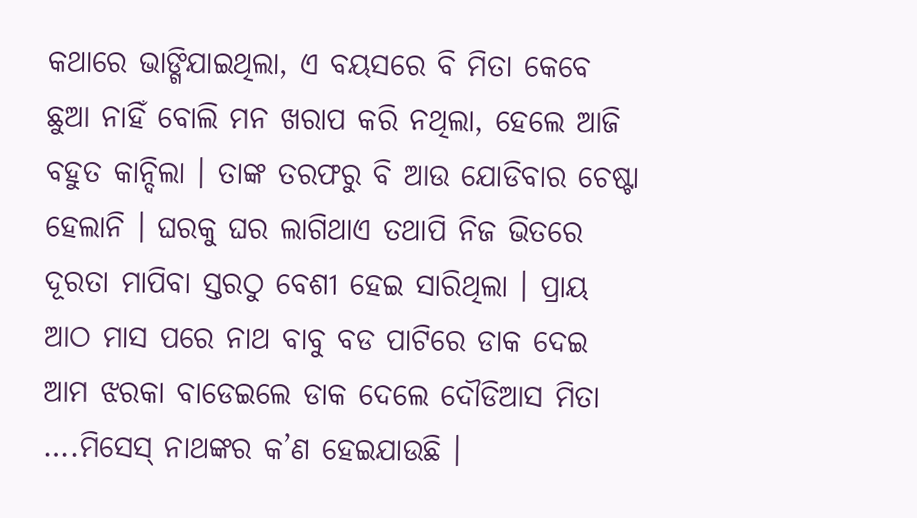କଥାରେ ଭାଙ୍ଗିଯାଇଥିଲା, ଏ ବୟସରେ ବି ମିତା କେବେ ଛୁଆ ନାହିଁ ବୋଲି ମନ ଖରାପ କରି ନଥିଲା, ହେଲେ ଆଜି ବହୁତ କାନ୍ଦିଲା । ତାଙ୍କ ତରଫରୁ ବି ଆଉ ଯୋଡିବାର ଚେଷ୍ଟା ହେଲାନି । ଘରକୁ ଘର ଲାଗିଥାଏ ତଥାପି ନିଜ ଭିତରେ ଦୂରତା ମାପିବା ସ୍ତରଠୁ ବେଶୀ ହେଇ ସାରିଥିଲା । ପ୍ରାୟ ଆଠ ମାସ ପରେ ନାଥ ବାବୁ ବଡ ପାଟିରେ ଡାକ ଦେଇ ଆମ ଝରକା ବାଡେଇଲେ ଡାକ ଦେଲେ ଦୌଡିଆସ ମିତା ….ମିସେସ୍ ନାଥଙ୍କର କ’ଣ ହେଇଯାଉଛି ।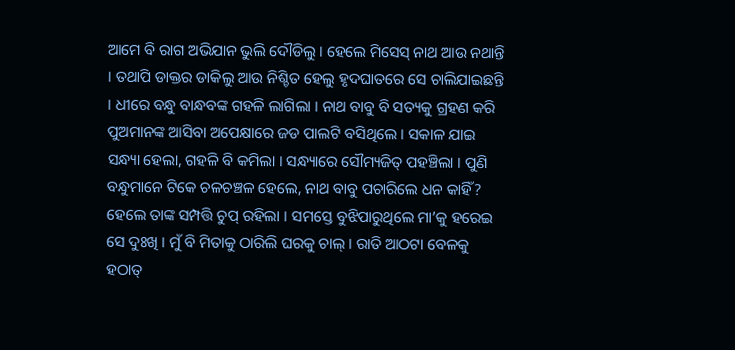ଆମେ ବି ରାଗ ଅଭିଯାନ ଭୁଲି ଦୌଡିଲୁ । ହେଲେ ମିସେସ୍ ନାଥ ଆଉ ନଥାନ୍ତି । ତଥାପି ଡାକ୍ତର ଡାକିଲୁ ଆଉ ନିଶ୍ଚିତ ହେଲୁ ହୃଦଘାତରେ ସେ ଚାଲିଯାଇଛନ୍ତି । ଧୀରେ ବନ୍ଧୁ ବାନ୍ଧବଙ୍କ ଗହଳି ଲାଗିଲା । ନାଥ ବାବୁ ବି ସତ୍ୟକୁ ଗ୍ରହଣ କରି ପୁଅମାନଙ୍କ ଆସିବା ଅପେକ୍ଷାରେ ଜଡ ପାଲଟି ବସିଥିଲେ । ସକାଳ ଯାଇ ସନ୍ଧ୍ୟା ହେଲା, ଗହଳି ବି କମିଲା । ସନ୍ଧ୍ୟାରେ ସୌମ୍ୟଜିତ୍ ପହଞ୍ଚିଲା । ପୁଣି ବନ୍ଧୁମାନେ ଟିକେ ଚଳଚଞ୍ଚଳ ହେଲେ, ନାଥ ବାବୁ ପଚାରିଲେ ଧନ କାହିଁ? ହେଲେ ତାଙ୍କ ସମ୍ପତ୍ତି ଚୁପ୍ ରହିଲା । ସମସ୍ତେ ବୁଝିପାରୁଥିଲେ ମା’କୁ ହରେଇ ସେ ଦୁଃଖି । ମୁଁ ବି ମିତାକୁ ଠାରିଲି ଘରକୁ ଚାଲ୍ । ରାତି ଆଠଟା ବେଳକୁ ହଠାତ୍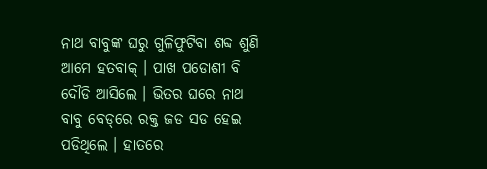ନାଥ ବାବୁଙ୍କ ଘରୁ ଗୁଳିଫୁଟିବା ଶବ୍ଦ ଶୁଣି ଆମେ ହତବାକ୍ । ପାଖ ପଡୋଶୀ ବି ଦୌଡି ଆସିଲେ । ଭିତର ଘରେ ନାଥ ବାବୁ ବେଡ୍‌ରେ ରକ୍ତ ଜଡ ସଡ ହେଇ ପଡିଥିଲେ । ହାତରେ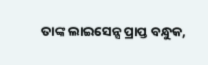ତାଙ୍କ ଲାଇସେନ୍ସ ପ୍ରାପ୍ତ ବନ୍ଧୁକ,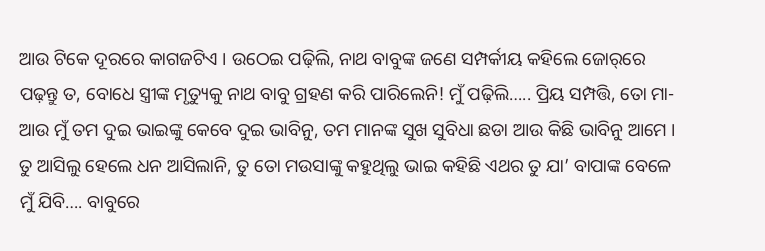ଆଉ ଟିକେ ଦୂରରେ କାଗଜଟିଏ । ଉଠେଇ ପଢ଼ିଲି, ନାଥ ବାବୁଙ୍କ ଜଣେ ସମ୍ପର୍କୀୟ କହିଲେ ଜୋର୍‌ରେ ପଢ଼ନ୍ତୁ ତ, ବୋଧେ ସ୍ତ୍ରୀଙ୍କ ମୃତ୍ୟୁକୁ ନାଥ ବାବୁ ଗ୍ରହଣ କରି ପାରିଲେନି! ମୁଁ ପଢ଼ିଲି….. ପ୍ରିୟ ସମ୍ପତ୍ତି, ତୋ ମା-ଆଉ ମୁଁ ତମ ଦୁଇ ଭାଇଙ୍କୁ କେବେ ଦୁଇ ଭାବିନୁ, ତମ ମାନଙ୍କ ସୁଖ ସୁବିଧା ଛଡା ଆଉ କିଛି ଭାବିନୁ ଆମେ । ତୁ ଆସିଲୁ ହେଲେ ଧନ ଆସିଲାନି, ତୁ ତୋ ମଉସାଙ୍କୁ କହୁଥିଲୁ ଭାଇ କହିଛି ଏଥର ତୁ ଯା’ ବାପାଙ୍କ ବେଳେ ମୁଁ ଯିବି…. ବାବୁରେ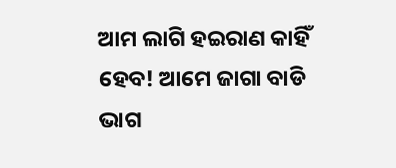ଆମ ଲାଗି ହଇରାଣ କାହିଁ ହେବ! ଆମେ ଜାଗା ବାଡି ଭାଗ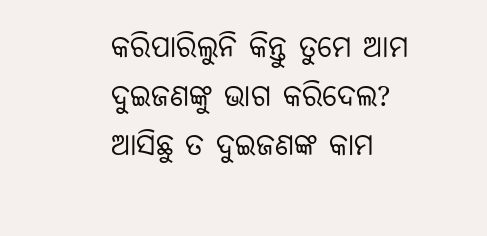କରିପାରିଲୁନି କିନ୍ତୁ ତୁମେ ଆମ ଦୁଇଜଣଙ୍କୁ ଭାଗ କରିଦେଲ? ଆସିଛୁ ତ ଦୁଇଜଣଙ୍କ କାମ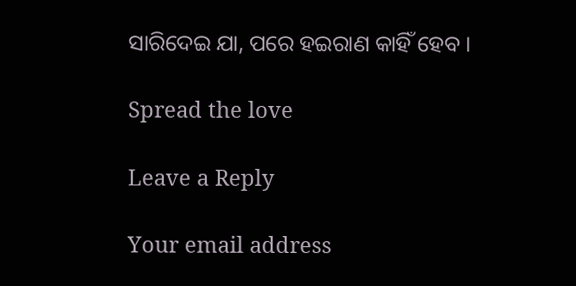ସାରିଦେଇ ଯା, ପରେ ହଇରାଣ କାହିଁ ହେବ ।

Spread the love

Leave a Reply

Your email address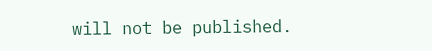will not be published.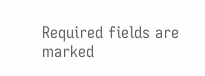Required fields are marked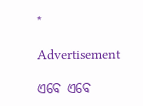*

Advertisement

ଏବେ ଏବେ